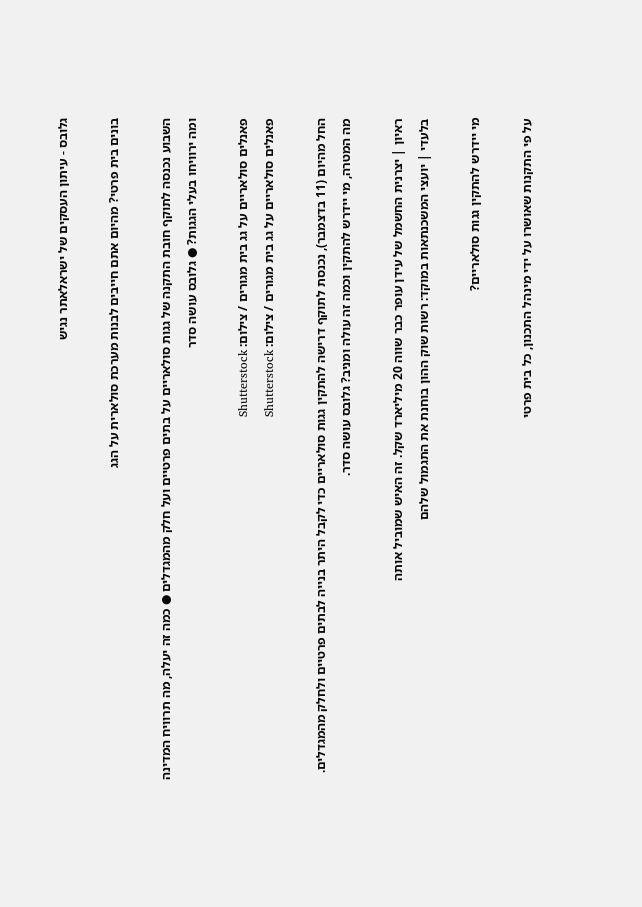גלובס - עיתון העסקים של ישראלאתר נגיש

בונים בית פרטי? מהיום אתם חייבים לבנות מערכת סולארית על הגג

השבוע נכנסה לתוקף חובת התקנה של גגות סולאריים על בתים פרטיים ועל חלק מהמגדלים ● כמה זה יעלה, מה תרוויח המדינה ומה ירוויחו בעלי הגגות? ● גלובס עושה סדר

פאנלים סולאריים על גג בית מגורים / צילום: Shutterstock
פאנלים סולאריים על גג בית מגורים / צילום: Shutterstock

החל מהיום (11 בדצמבר), נכנסת לתוקף דרישה להתקין גגות סולאריים כדי לקבל היתר בנייה לבתים פרטיים ולחלק מהמגדלים. מה המטרה, מי יידרש להתקין וכמה זה עולה ומניב? גלובס עושה סדר.

ראיון | יצרנית החשמל של עידן עופר כבר שווה 20 מיליארד שקל. זה האיש שמוביל אותה
בלעדי | יועצי המשכנתאות במוקד: רשות שוק ההון בוחנת את התגמול שלהם

מי יידרש להתקין גגות סולאריים?

על פי התקנות שאושרו על ידי מינהל התכנון, כל בית פרטי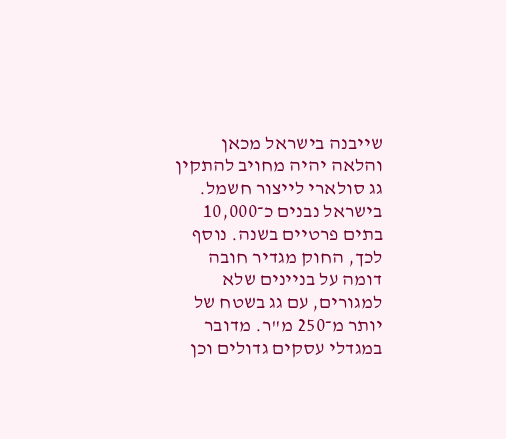שייבנה בישראל מכאן והלאה יהיה מחויב להתקין גג סולארי לייצור חשמל. בישראל נבנים כ־10,000 בתים פרטיים בשנה. נוסף לכך, החוק מגדיר חובה דומה על בניינים שלא למגורים, עם גג בשטח של יותר מ־250 מ"ר. מדובר במגדלי עסקים גדולים וכן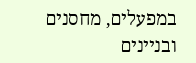במפעלים, מחסנים ובניינים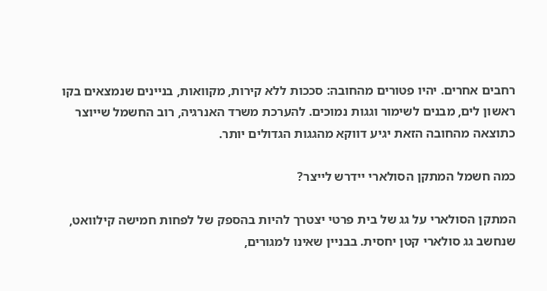רחבים אחרים. יהיו פטורים מהחובה: סככות ללא קירות, מקוואות, בניינים שנמצאים בקו ראשון לים, מבנים לשימור וגגות נמוכים. להערכת משרד האנרגיה, רוב החשמל שייוצר כתוצאה מהחובה הזאת יגיע דווקא מהגגות הגדולים יותר.

כמה חשמל המתקן הסולארי יידרש לייצר?

המתקן הסולארי על גג של בית פרטי יצטרך להיות בהספק של לפחות חמישה קילוואט, שנחשב גג סולארי קטן יחסית. בבניין שאינו למגורים,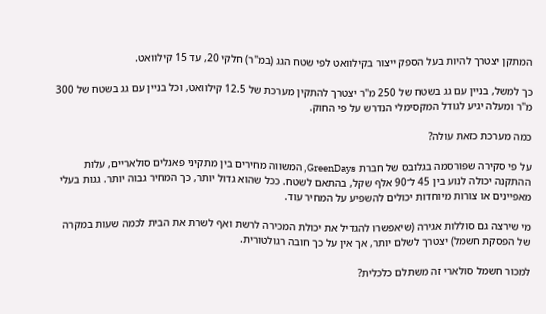המתקן יצטרך להיות בעל הספק ייצור בקילוואט לפי שטח הגג (במ"ר) חלקי 20, עד 15 קילוואט.

כך למשל, בניין עם גג בשטח של 250 מ"ר יצטרך להתקין מערכת של 12.5 קילוואט, וכל בניין עם גג בשטח של 300 מ"ר ומעלה יגיע לגודל המקסימלי הנדרש על פי החוק.

כמה מערכת כזאת עולה?

על פי סקירה שפורסמה בגלובס של חברת GreenDays, המשווה מחירים בין מתקיני פאנלים סולאריים, עלות ההתקנה יכולה לנוע בין 45 ל־90 אלף שקל, בהתאם לשטח. ככל שהוא גדול יותר, כך המחיר גבוה יותר. גגות בעלי מאפיינים או צורות מיוחדות יכולים להשפיע על המחיר עוד.

מי שירצה גם סוללות אגירה (שיאפשרו להגדיל את יכולת המכירה לרשת ואף לשרת את הבית לכמה שעות במקרה של הפסקת חשמל) יצטרך לשלם יותר, אך אין על כך חובה רגולטורית.

למכור חשמל סולארי זה משתלם כלכלית?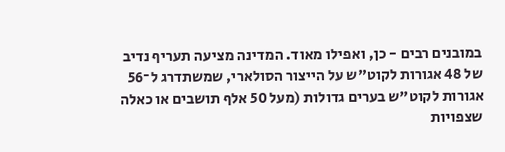במובנים רבים - כן, ואפילו מאוד. המדינה מציעה תעריף נדיב של 48 אגורות לקוט"ש על הייצור הסולארי, שמשתדרג ל־56 אגורות לקוט"ש בערים גדולות (מעל 50 אלף תושבים או כאלה שצפויות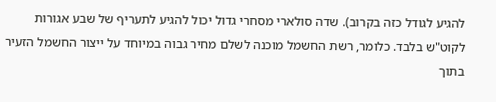להגיע לגודל כזה בקרוב). שדה סולארי מסחרי גדול יכול להגיע לתעריף של שבע אגורות לקוט"ש בלבד. כלומר, רשת החשמל מוכנה לשלם מחיר גבוה במיוחד על ייצור החשמל הזעיר בתוך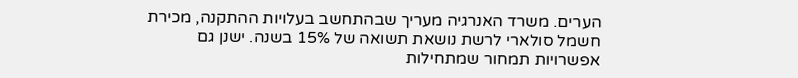הערים. משרד האנרגיה מעריך שבהתחשב בעלויות ההתקנה, מכירת חשמל סולארי לרשת נושאת תשואה של 15% בשנה. ישנן גם אפשרויות תמחור שמתחילות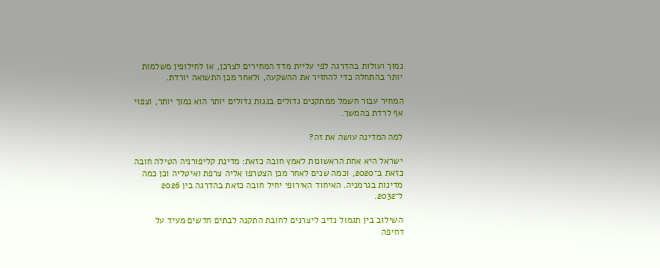נמוך ועולות בהדרגה לפי עליית מדד המחירים לצרכן, או לחילופין משלמות יותר בהתחלה כדי להחזיר את ההשקעה, ולאחר מכן התשואה יורדת.

המחיר עבור חשמל ממתקנים גדולים בגגות גדולים יותר הוא נמוך יותר, וצפוי אף לרדת בהמשך.

למה המדינה עושה את זה?

ישראל היא אחת הראשונות לאמץ חובה כזאת: מדינת קליפורניה הטילה חובה כזאת ב־2020, וכמה שנים לאחר מכן הצטרפו אליה צרפת ואיטליה וכן כמה מדינות בגרמניה. האיחוד האירופי יחיל חובה כזאת בהדרגה בין 2026 ל־2032.

השילוב בין תגמול נדיב ליצרנים לחובת התקנה לבתים חדשים מעיד על דחיפה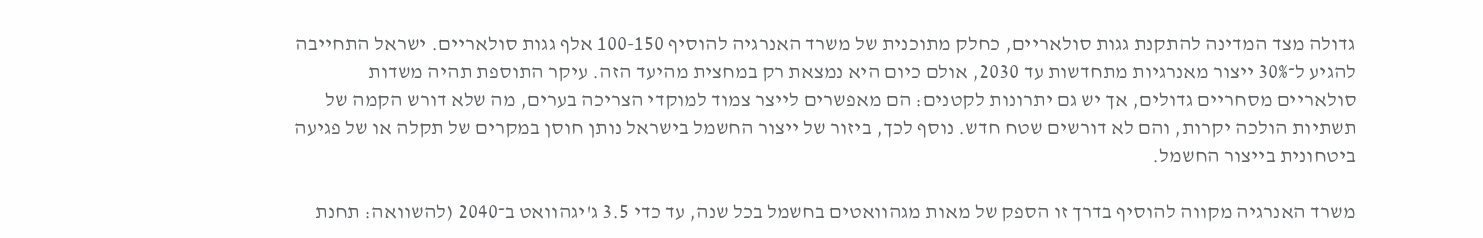גדולה מצד המדינה להתקנת גגות סולאריים, כחלק מתוכנית של משרד האנרגיה להוסיף 100-150 אלף גגות סולאריים. ישראל התחייבה להגיע ל־30% ייצור מאנרגיות מתחדשות עד 2030, אולם כיום היא נמצאת רק במחצית מהיעד הזה. עיקר התוספת תהיה משדות סולאריים מסחריים גדולים, אך יש גם יתרונות לקטנים: הם מאפשרים לייצר צמוד למוקדי הצריכה בערים, מה שלא דורש הקמה של תשתיות הולכה יקרות, והם לא דורשים שטח חדש. נוסף לכך, ביזור של ייצור החשמל בישראל נותן חוסן במקרים של תקלה או של פגיעה ביטחונית בייצור החשמל.

משרד האנרגיה מקווה להוסיף בדרך זו הספק של מאות מגהוואטים בחשמל בכל שנה, עד כדי 3.5 ג'יגהוואט ב־2040 (להשוואה: תחנת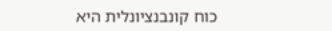כוח קונבנציונלית היא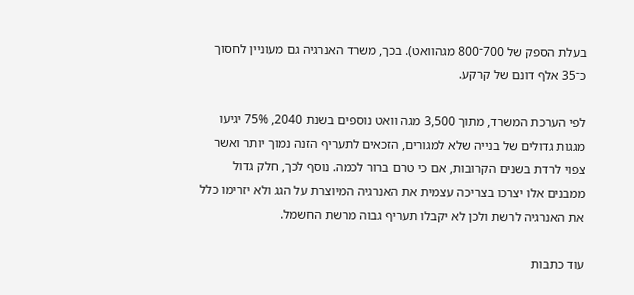בעלת הספק של 700־800 מגהוואט). בכך, משרד האנרגיה גם מעוניין לחסוך כ־35 אלף דונם של קרקע.

לפי הערכת המשרד, מתוך 3,500 מגה וואט נוספים בשנת 2040, 75% יגיעו מגגות גדולים של בנייה שלא למגורים, הזכאים לתעריף הזנה נמוך יותר ואשר צפוי לרדת בשנים הקרובות, אם כי טרם ברור לכמה. נוסף לכך, חלק גדול ממבנים אלו יצרכו בצריכה עצמית את האנרגיה המיוצרת על הגג ולא יזרימו כלל את האנרגיה לרשת ולכן לא יקבלו תעריף גבוה מרשת החשמל.

עוד כתבות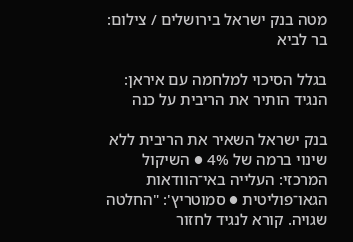מטה בנק ישראל בירושלים / צילום: בר לביא

בגלל הסיכוי למלחמה עם איראן: הנגיד הותיר את הריבית על כנה

בנק ישראל השאיר את הריבית ללא שינוי ברמה של 4% ● השיקול המרכזי: העלייה באי־הוודאות הגאו־פוליטית ● סמוטריץ': "החלטה שגויה. קורא לנגיד לחזור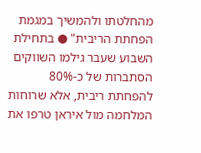מהחלטתו ולהמשיך במגמת הפחתת הריבית" ● בתחילת השבוע שעבר גילמו השווקים הסתברות של כ-80% להפחתת ריבית, אלא שרוחות המלחמה מול איראן טרפו את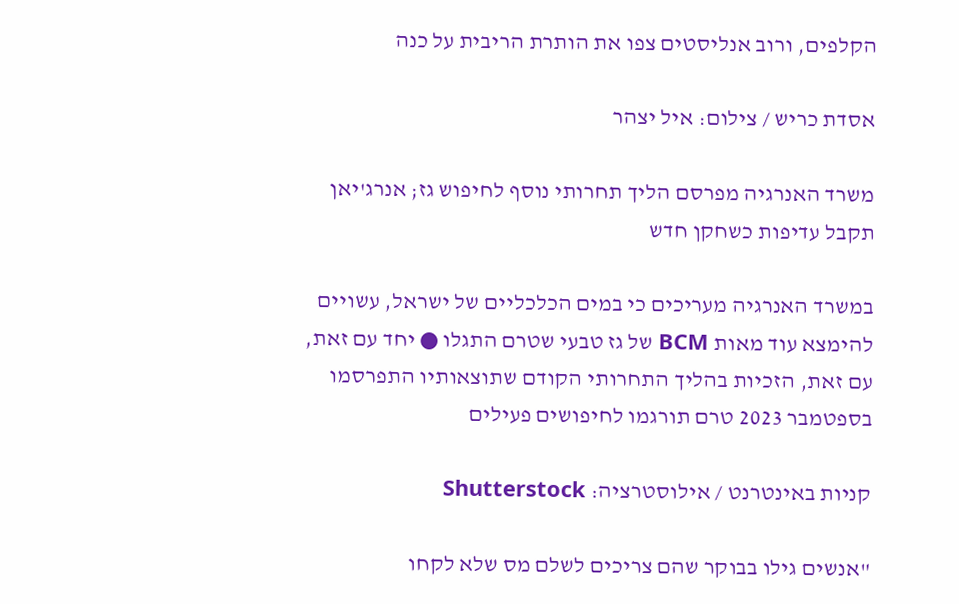הקלפים, ורוב אנליסטים צפו את הותרת הריבית על כנה

אסדת כריש / צילום: איל יצהר

משרד האנרגיה מפרסם הליך תחרותי נוסף לחיפוש גז; אנרג'יאן תקבל עדיפות כשחקן חדש

במשרד האנרגיה מעריכים כי במים הכלכליים של ישראל, עשויים להימצא עוד מאות BCM של גז טבעי שטרם התגלו ● יחד עם זאת, עם זאת, הזכיות בהליך התחרותי הקודם שתוצאותיו התפרסמו בספטמבר 2023 טרם תורגמו לחיפושים פעילים

קניות באינטרנט / אילוסטרציה: Shutterstock

"אנשים גילו בבוקר שהם צריכים לשלם מס שלא לקחו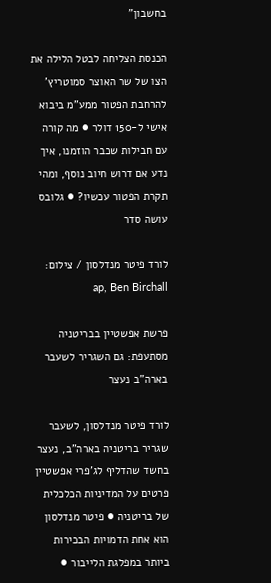בחשבון"

הכנסת הצליחה לבטל הלילה את הצו של שר האוצר סמוטריץ' להרחבת הפטור ממע"מ ביבוא אישי ל-150 דולר ● מה קורה עם חבילות שכבר הוזמנו, איך נדע אם דרוש חיוב נוסף, ומהי תקרת הפטור עכשיו? ● גלובס עושה סדר

לורד פיטר מנדלסון / צילום: ap, Ben Birchall

פרשת אפשטיין בבריטניה מסתעפת: גם השגריר לשעבר בארה"ב נעצר

לורד פיטר מנדלסון, לשעבר שגריר בריטניה בארה"ב, נעצר בחשד שהדליף לג'פרי אפשטיין פרטים על המדיניות הכלכלית של בריטניה ● פיטר מנדלסון הוא אחת הדמויות הבכירות ביותר במפלגת הלייבור ●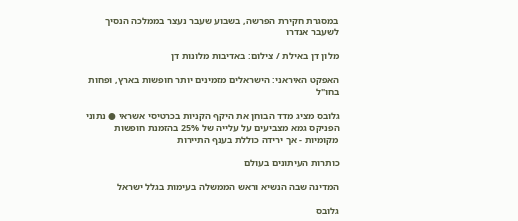במסגרת חקירת הפרשה, בשבוע שעבר נעצר בממלכה הנסיך לשעבר אנדרו

מלון דן באילת / צילום: באדיבות מלונות דן

האפקט האיראני: הישראלים מזמינים יותר חופשות בארץ, ופחות בחו"ל

גלובס מציג מדד הבוחן את היקף הקניות בכרטיסי אשראי ● נתוני הפניקס גמא מצביעים על עלייה של 25% בהזמנת חופשות מקומיות - אך ירידה כוללת בענף התיירות

כותרות העיתונים בעולם

המדינה שבה הנשיא וראש הממשלה בעימות בגלל ישראל

גלובס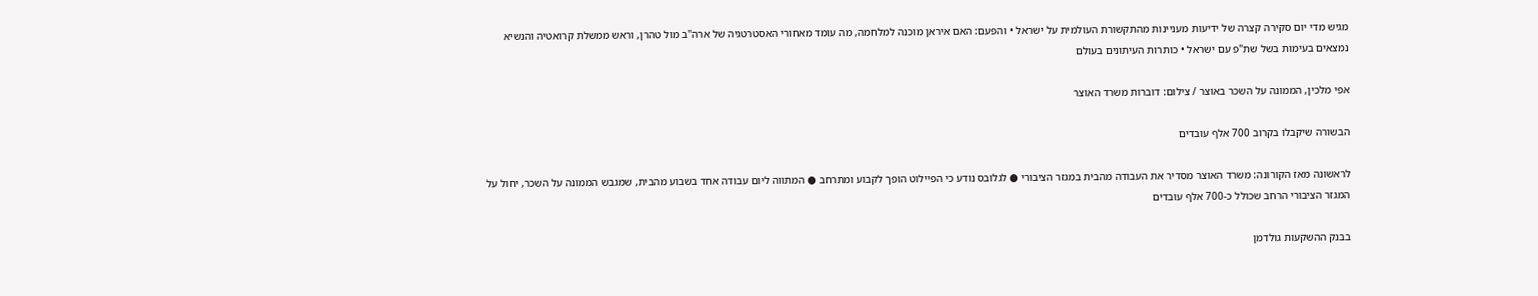מגיש מדי יום סקירה קצרה של ידיעות מעניינות מהתקשורת העולמית על ישראל • והפעם: האם איראן מוכנה למלחמה, מה עומד מאחורי האסטרטגיה של ארה"ב מול טהרן, וראש ממשלת קרואטיה והנשיא נמצאים בעימות בשל שת"פ עם ישראל • כותרות העיתונים בעולם

אפי מלכין, הממונה על השכר באוצר / צילום: דוברות משרד האוצר

הבשורה שיקבלו בקרוב 700 אלף עובדים

לראשונה מאז הקורונה: משרד האוצר מסדיר את העבודה מהבית במגזר הציבורי ● לגלובס נודע כי הפיילוט הופך לקבוע ומתרחב ● המתווה ליום עבודה אחד בשבוע מהבית, שמגבש הממונה על השכר, יחול על המגזר הציבורי הרחב שכולל כ-700 אלף עובדים

בבנק ההשקעות גולדמן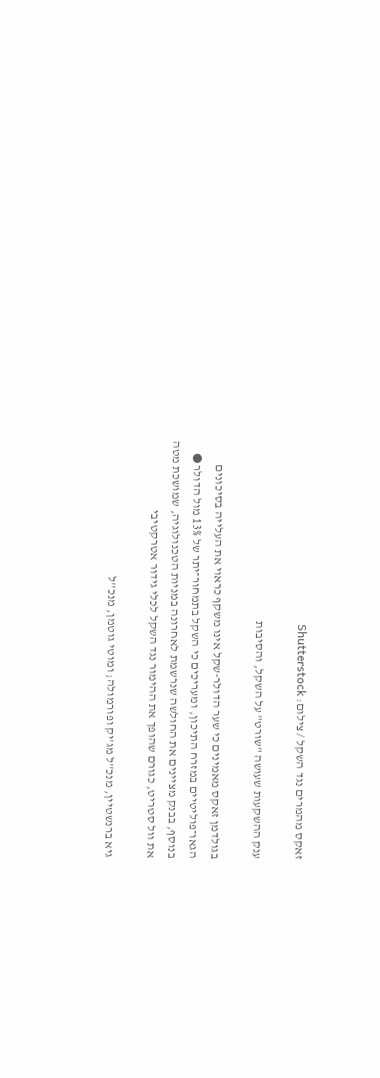זאקס מהמרים נגד השקל / צילום: Shutterstock

ענק ההשקעות שעושה "שורט" על השקל, והסיבות

בגולדמן זאקס מאמינים כי שער הדולר-שקל אינו משקף כראוי את העלייה בסיכונים הגאו־פוליטיים במזרח התיכון, ומעריכים כי השקל בתמחור־יתר של 13% מול הדולר ● בנוסף, בבנק מציינים את החולשה שנרשמת לאחרונה במניות הטכנולוגיה, שמושכת מטה את וול סטריט, כגורם שהופך את ההימור נגד השקל לכלי גידור אטרקטיבי

גיא ברנשטיין, מנכ''ל מג'יק ופורמולה; ומוטי גוטמן, מנכ''ל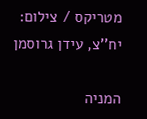מטריקס / צילום: יח''צ, עידן גרוסמן

המניה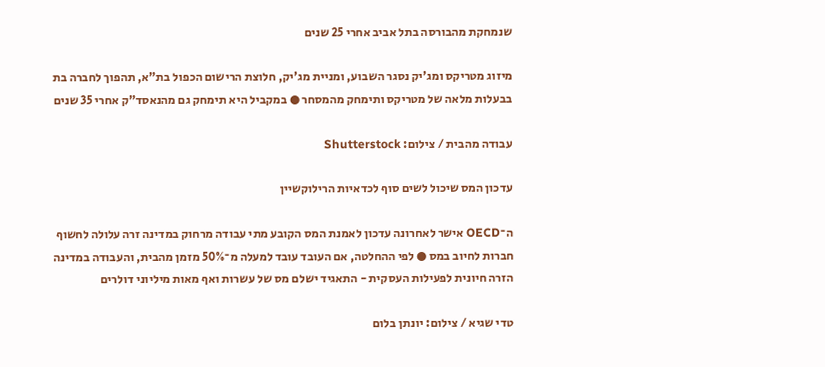שנמחקת מהבורסה בתל אביב אחרי 25 שנים

מיזוג מטריקס ומג'יק נסגר השבוע, ומניית מג'יק, חלוצת הרישום הכפול בת"א, תהפוך לחברה בת בבעלות מלאה של מטריקס ותימחק מהמסחר ● במקביל היא תימחק גם מהנאסד"ק אחרי 35 שנים

עבודה מהבית / צילום: Shutterstock

עדכון המס שיכול לשים סוף לכדאיות הרילוקשיין

ה־OECD אישר לאחרונה עדכון לאמנת המס הקובע מתי עבודה מרחוק במדינה זרה עלולה לחשוף חברות לחיוב במס ● לפי ההחלטה, אם העובד עובד למעלה מ־50% מזמן מהבית, והעבודה במדינה הזרה חיונית לפעילות העסקית - התאגיד ישלם מס של עשרות ואף מאות מיליוני דולרים

טדי שגיא / צילום: יונתן בלום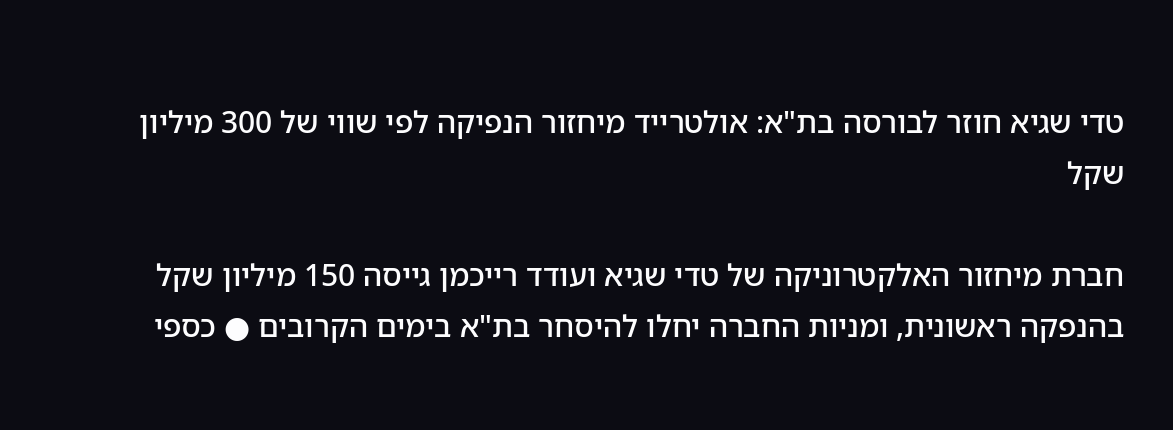טדי שגיא חוזר לבורסה בת"א: אולטרייד מיחזור הנפיקה לפי שווי של 300 מיליון שקל

חברת מיחזור האלקטרוניקה של טדי שגיא ועודד רייכמן גייסה 150 מיליון שקל בהנפקה ראשונית, ומניות החברה יחלו להיסחר בת"א בימים הקרובים ● כספי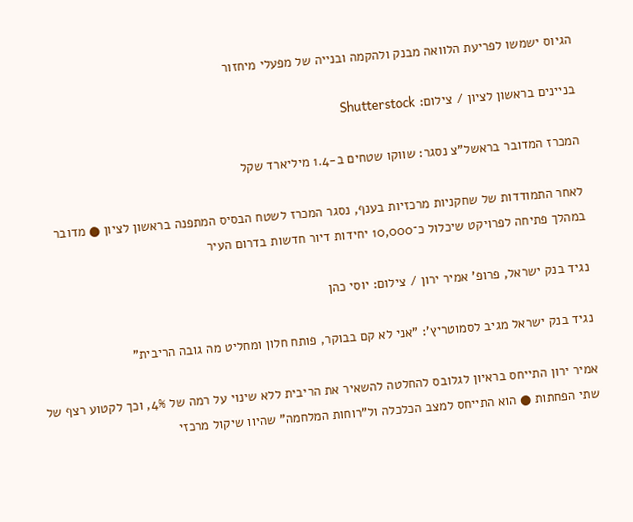הגיוס ישמשו לפריעת הלוואה מבנק ולהקמה ובנייה של מפעלי מיחזור

בניינים בראשון לציון / צילום: Shutterstock

המכרז המדובר בראשל"צ נסגר: שווקו שטחים ב-1.4 מיליארד שקל

לאחר התמודדות של שחקניות מרכזיות בענף, נסגר המכרז לשטח הבסיס המתפנה בראשון לציון ● מדובר במהלך פתיחה לפרויקט שיכלול כ־10,000 יחידות דיור חדשות בדרום העיר

נגיד בנק ישראל, פרופ' אמיר ירון / צילום: יוסי כהן

נגיד בנק ישראל מגיב לסמוטריץ': "אני לא קם בבוקר, פותח חלון ומחליט מה גובה הריבית"

אמיר ירון התייחס בראיון לגלובס להחלטה להשאיר את הריבית ללא שינוי על רמה של 4%, וכך לקטוע רצף של שתי הפחתות ● הוא התייחס למצב הכלכלה ול"רוחות המלחמה" שהיוו שיקול מרכזי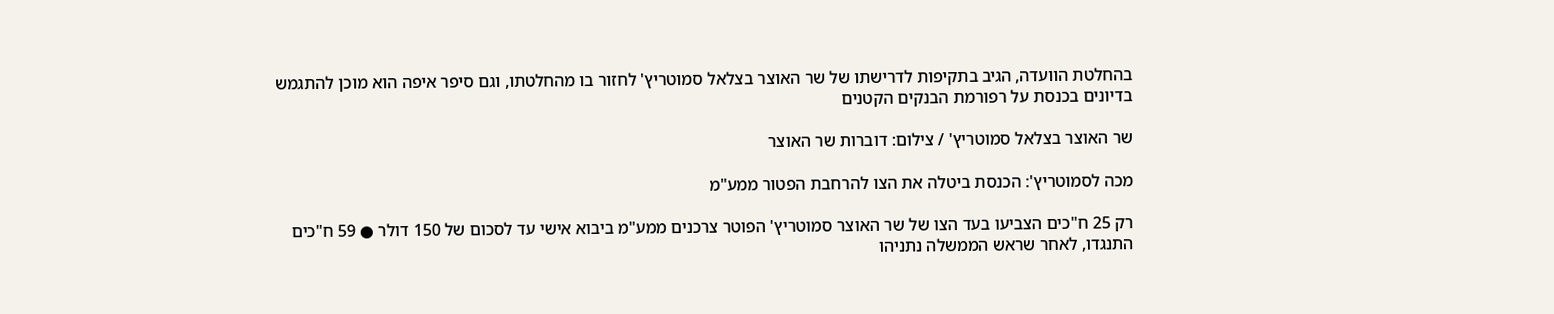בהחלטת הוועדה, הגיב בתקיפות לדרישתו של שר האוצר בצלאל סמוטריץ' לחזור בו מהחלטתו, וגם סיפר איפה הוא מוכן להתגמש בדיונים בכנסת על רפורמת הבנקים הקטנים

שר האוצר בצלאל סמוטריץ' / צילום: דוברות שר האוצר

מכה לסמוטריץ': הכנסת ביטלה את הצו להרחבת הפטור ממע"מ

רק 25 ח"כים הצביעו בעד הצו של שר האוצר סמוטריץ' הפוטר צרכנים ממע"מ ביבוא אישי עד לסכום של 150 דולר ● 59 ח"כים התנגדו, לאחר שראש הממשלה נתניהו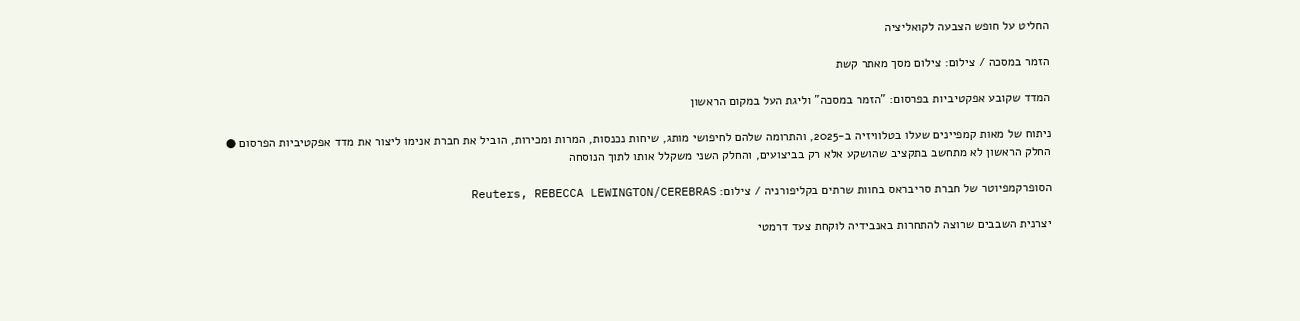החליט על חופש הצבעה לקואליציה

הזמר במסכה / צילום: צילום מסך מאתר קשת

המדד שקובע אפקטיביות בפרסום: "הזמר במסכה" וליגת העל במקום הראשון

ניתוח של מאות קמפיינים שעלו בטלוויזיה ב-2025, והתרומה שלהם לחיפושי מותג, שיחות נכנסות, המרות ומכירות, הוביל את חברת אנימו ליצור את מדד אפקטיביות הפרסום ● החלק הראשון לא מתחשב בתקציב שהושקע אלא רק בביצועים, והחלק השני משקלל אותו לתוך הנוסחה

הסופרקמפיוטר של חברת סריבראס בחוות שרתים בקליפורניה / צילום: Reuters, REBECCA LEWINGTON/CEREBRAS

יצרנית השבבים שרוצה להתחרות באנבידיה לוקחת צעד דרמטי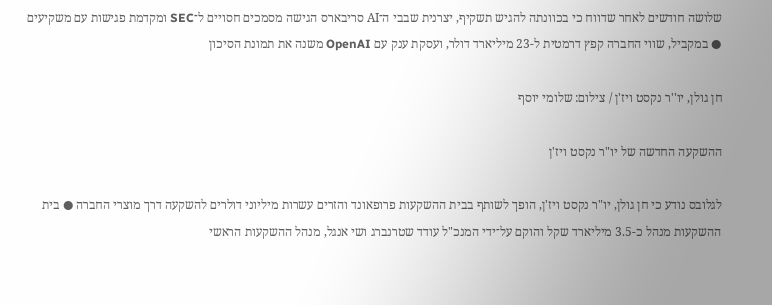שלושה חודשים לאחר שדווח כי בכוונתה להגיש תשקיף, יצרנית שבבי ה־AI סריבארס הגישה מסמכים חסויים ל־SEC ומקדמת פגישות עם משקיעים ● במקביל, שווי החברה קפץ דרמטית ל-23 מיליארד דולר, ועסקת ענק עם OpenAI משנה את תמונת הסיכון

חן גולן, יו''ר נקסט ויז'ן / צילום: שלומי יוסף

ההשקעה החדשה של יו"ר נקסט ויז'ן

לגלובס נודע כי חן גולן, יו"ר נקסט ויז'ן, הופך לשותף בבית ההשקעות פרופאונד והזרים עשרות מיליוני דולרים להשקעה דרך מוצרי החברה ● בית ההשקעות מנהל כ-3.5 מיליארד שקל והוקם על־ידי המנכ"ל עודד שטרנברג ושי אנגל, מנהל ההשקעות הראשי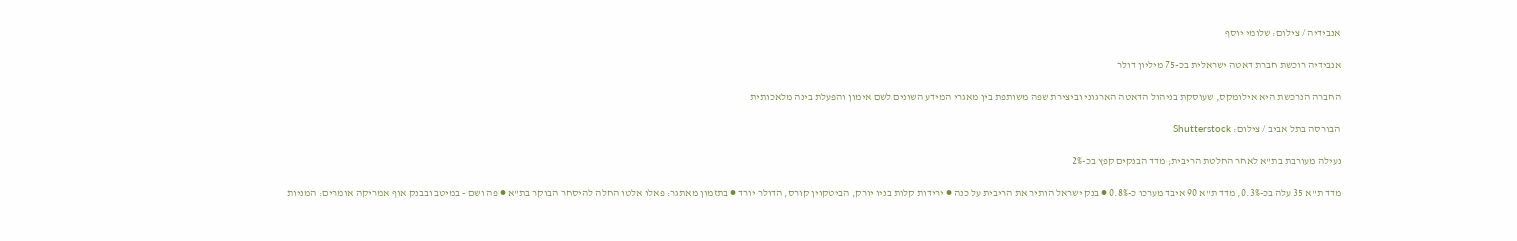אנבידיה / צילום: שלומי יוסף

אנבידיה רוכשת חברת דאטה ישראלית בכ-75 מיליון דולר

החברה הנרכשת היא אילומקס, שעוסקת בניהול הדאטה הארגוני וביצירת שפה משותפת בין מאגרי המידע השונים לשם אימון והפעלת בינה מלאכותית

הבורסה בתל אביב / צילום: Shutterstock

נעילה מעורבת בת"א לאחר החלטת הריבית; מדד הבנקים קפץ בכ-2%

מדד ת"א 35 עלה בכ-0.3%, מדד ת"א 90 איבד מערכו כ-0.8% ● בנק ישראל הותיר את הריבית על כנה ● ירידות קלות בניו יורק, הביטקוין קורס, הדולר יורד ● בתזמון מאתגר: פאלו אלטו החלה להיסחר הבוקר בת"א ● פה ושם - במיטב ובבנק אוף אמריקה אומרים: המניות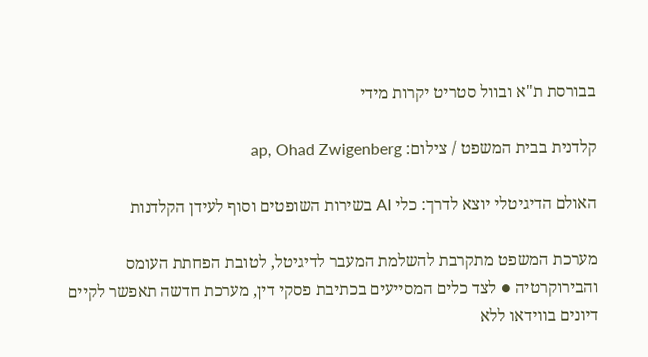בבורסת ת"א ובוול סטריט יקרות מידי

קלדנית בבית המשפט / צילום: ap, Ohad Zwigenberg

האולם הדיגיטלי יוצא לדרך: כלי AI בשירות השופטים וסוף לעידן הקלדנות

מערכת המשפט מתקרבת להשלמת המעבר לדיגיטל, לטובת הפחתת העומס והבירוקרטיה ● לצד כלים המסייעים בכתיבת פסקי דין, מערכת חדשה תאפשר לקיים דיונים בווידאו ללא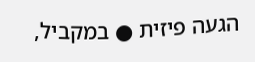הגעה פיזית ● במקביל,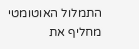התמלול האוטומטי מחליף את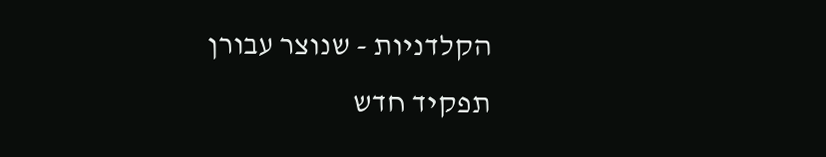הקלדניות - שנוצר עבורן תפקיד חדש